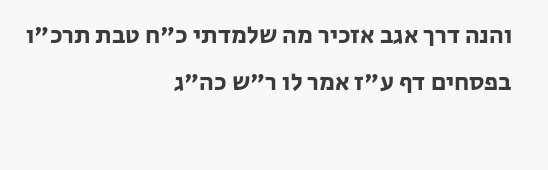והנה דרך אגב אזכיר מה שלמדתי כ"ח טבת תרכ"ו בפסחים דף ע"ז אמר לו ר"ש כה"ג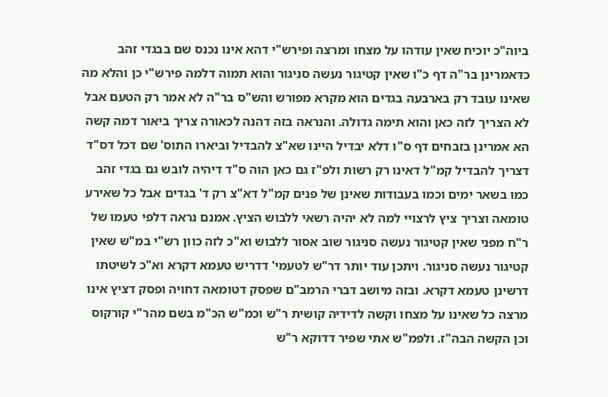ביוה"כ יוכיח שאין עודהו על מצחו ומרצה ופירש"י דהא אינו נכנס שם בבגדי זהב כדאמרינן בר"ה דף כ"ו שאין קטיגור נעשה סניגור והוא תמוה דלמה פירש"י כן והלא מה שאינו עובד רק בארבעה בגדים הוא מקרא מפורש והש"ס בר"ה לא אמר רק הטעם אבל לא הצריך לזה כאן והוא תימה גדולה. והנראה בזה דהנה לכאורה צריך ביאור דמה קשה הא אמרינן בזבחים דף ס"ו דלא יבדיל היינו שא"צ להבדיל וביארו התוס' שם דכל דס"ד דצריך להבדיל קמ"ל דאינו רק רשות ולפ"ז גם כאן הוה ס"ד דיהיה לובש גם בגדי זהב כמו בשאר ימים וכמו בעבודות שאינן של פנים קמ"ל דא"צ רק ד' בגדים אבל כל שאירע טומאה וצריך ציץ לרצויי למה לא יהיה רשאי ללבוש הציץ. אמנם נראה דלפי טעמו של ר"ח מפני שאין קטיגור נעשה סניגור שוב אסור ללבוש וא"כ לזה כוון רש"י במ"ש שאין קטיגור נעשה סניגור. ויתכן עוד יותר דר"ש לטעמי' דדריש טעמא דקרא וא"כ לשיטתו דרשינן טעמא דקרא. ובזה מיושב דברי הרמב"ם שפסק דטומאה דחויה ופסק דציץ אינו מרצה כל שאינו על מצחו וקשה לדידיה קושית ר"ש וכמ"ש הכ"מ בשם מהר"י קורקוס וכן הקשה הבה"ז. ולפמ"ש אתי שפיר דדוקא ר"ש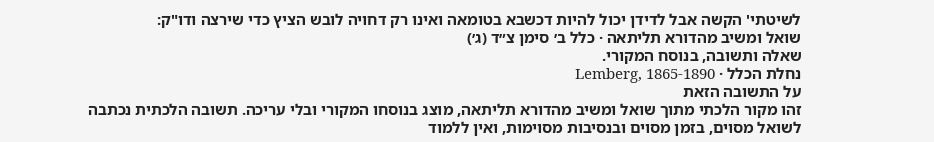לשיטתי' הקשה אבל לדידן יכול להיות דכשבא בטומאה ואינו רק דחויה לובש הציץ כדי שירצה ודו"ק:
שואל ומשיב מהדורא תליתאה · כלל ב׳ סימן צ״ד (ג׳)
שאלה ותשובה, בנוסח המקורי.
נחלת הכלל · Lemberg, 1865-1890
על התשובה הזאת
זהו מקור הלכתי מתוך שואל ומשיב מהדורא תליתאה, מוצג בנוסחו המקורי ובלי עריכה. תשובה הלכתית נכתבה לשואל מסוים, בזמן מסוים ובנסיבות מסוימות, ואין ללמוד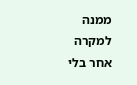ממנה למקרה אחר בלי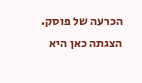הכרעה של פוסק. הצגתה כאן היא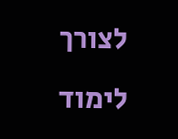לצורך לימוד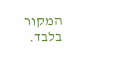המקור בלבד.